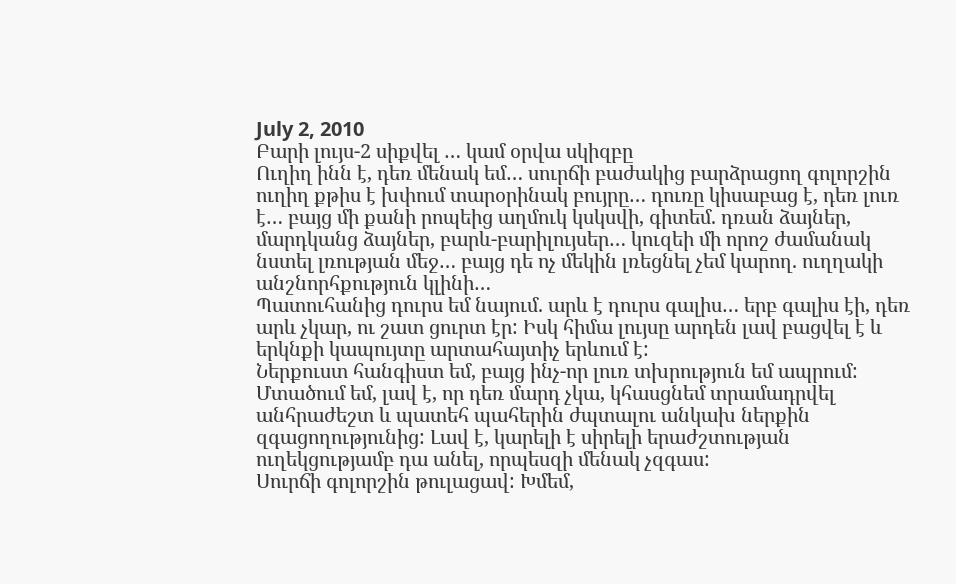July 2, 2010
Բարի լույս-2 սիքվել … կամ օրվա սկիզբը
Ուղիղ ինն է, դեռ մենակ եմ… սուրճի բաժակից բարձրացող գոլորշին ուղիղ քթիս է խփում տարօրինակ բույրը… դուռը կիսաբաց է, դեռ լուռ է… բայց մի քանի րոպեից աղմուկ կսկսվի, գիտեմ. դռան ձայներ, մարդկանց ձայներ, բարև-բարիլույսեր… կուզեի մի որոշ ժամանակ նստել լռության մեջ… բայց դե ոչ մեկին լռեցնել չեմ կարող. ուղղակի անշնորհքություն կլինի…
Պատուհանից դուրս եմ նայում. արև է դուրս գալիս… երբ գալիս էի, դեռ արև չկար, ու շատ ցուրտ էր: Իսկ հիմա լույսը արդեն լավ բացվել է և երկնքի կապույտը արտահայտիչ երևում է:
Ներքուստ հանգիստ եմ, բայց ինչ-որ լուռ տխրություն եմ ապրում: Մտածում եմ, լավ է, որ դեռ մարդ չկա, կհասցնեմ տրամադրվել անհրաժեշտ և պատեհ պահերին ժպտալու անկախ ներքին զգացողությունից: Լավ է, կարելի է սիրելի երաժշտության ուղեկցությամբ դա անել, որպեսզի մենակ չզգաս:
Սուրճի գոլորշին թուլացավ: Խմեմ,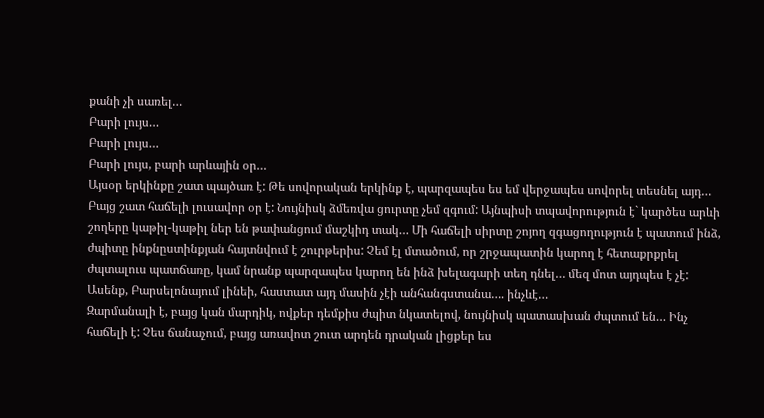քանի չի սառել…
Բարի լույս…
Բարի լույս…
Բարի լույս, բարի արևային օր…
Այսօր երկինքը շատ պայծառ է: Թե սովորական երկինք է, պարզապես ես եմ վերջապես սովորել տեսնել այդ… Բայց շատ հաճելի լուսավոր օր է: Նույնիսկ ձմեռվա ցուրտը չեմ զգում: Այնպիսի տպավորություն է` կարծես արևի շողերը կաթիլ-կաթիլ ներ են թափանցում մաշկիդ տակ… Մի հաճելի սիրտը շոյող զգացողություն է պատում ինձ, ժպիտը ինքնըստինքյան հայտնվում է շուրթերիս: Չեմ էլ մտածում, որ շրջապատին կարող է հետաքրքրել ժպտալուս պատճառը, կամ նրանք պարզապես կարող են ինձ խելագարի տեղ դնել… մեզ մոտ այդպես է չէ: Ասենք, Բարսելոնայում լինեի, հաստատ այդ մասին չէի անհանգստանա…. ինչևէ…
Զարմանալի է, բայց կան մարդիկ, ովքեր դեմքիս ժպիտ նկատելով, նույնիսկ պատասխան ժպտում են… Ինչ հաճելի է: Չես ճանաչում, բայց առավոտ շուտ արդեն դրական լիցքեր ես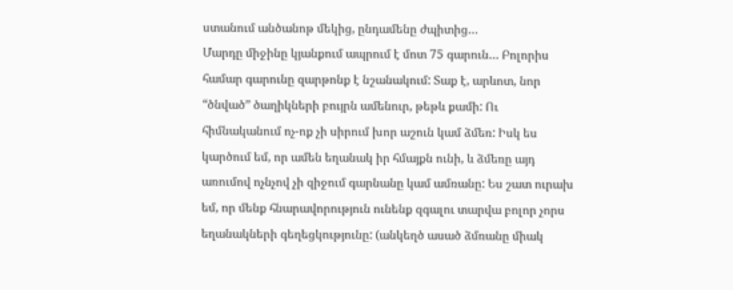ստանում անծանոթ մեկից, ընդամենը ժպիտից…
Մարդը միջինը կյանքում ապրում է մոտ 75 գարուն… Բոլորիս համար գարունը զարթոնք է նշանակում: Տաք է, արևոտ, նոր “ծնված” ծաղիկների բույրն ամենուր, թեթև քամի: Ու հիմնականում ոչ-ոք չի սիրում խոր աշուն կամ ձմեռ: Իսկ ես կարծում եմ, որ ամեն եղանակ իր հմայքն ունի, և ձմեռը այդ առումով ոչնչով չի զիջում գարնանը կամ ամռանը: Ես շատ ուրախ եմ, որ մենք հնարավորություն ունենք զգալու տարվա բոլոր չորս եղանակների գեղեցկությունը: (անկեղծ ասած ձմռանը միակ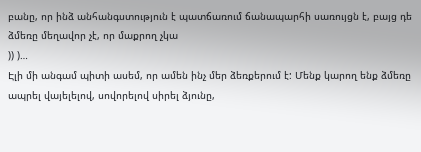բանը, որ ինձ անհանգստություն է պատճառում ճանապարհի սառույցն է, բայց դե ձմեռը մեղավոր չէ, որ մաքրող չկա
)) )…
Էլի մի անգամ պիտի ասեմ, որ ամեն ինչ մեր ձեռքերում է: Մենք կարող ենք ձմեռը ապրել վայելելով, սովորելով սիրել ձյունը,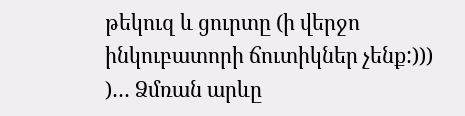թեկուզ և ցուրտը (ի վերջո ինկուբատորի ճուտիկներ չենք:))) )… Ձմռան արևը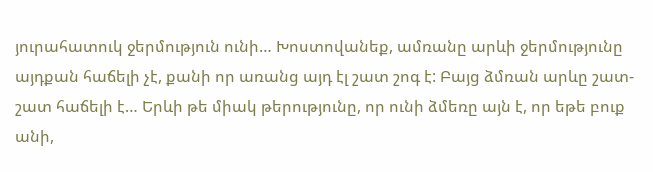յուրահատուկ ջերմություն ունի… Խոստովանեք, ամռանը արևի ջերմությունը այդքան հաճելի չէ, քանի որ առանց այդ էլ շատ շոգ է: Բայց ձմռան արևը շատ-շատ հաճելի է… Երևի թե միակ թերությունը, որ ունի ձմեռը այն է, որ եթե բուք անի,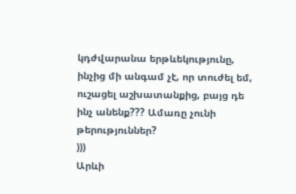կդժվարանա երթևեկությունը, ինչից մի անգամ չէ, որ տուժել եմ, ուշացել աշխատանքից, բայց դե ինչ անենք??? Ամառը չունի թերություններ?
)))
Արևի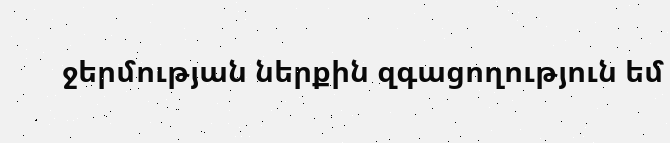ջերմության ներքին զգացողություն եմ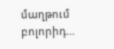մաղթում բոլորիդ…